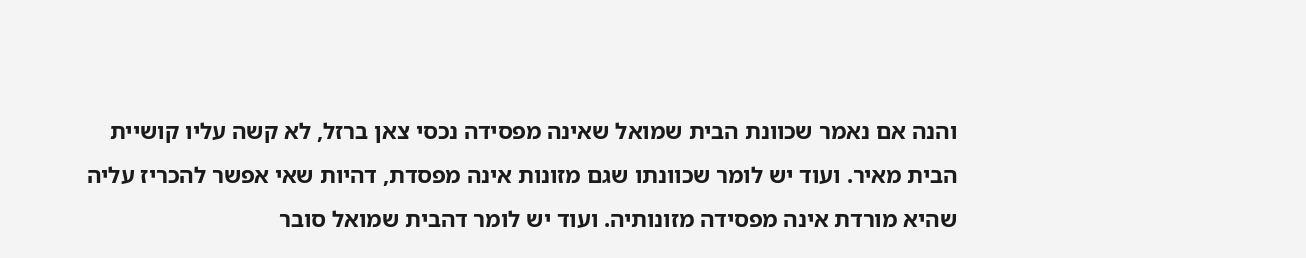והנה אם נאמר שכוונת הבית שמואל שאינה מפסידה נכסי צאן ברזל, לא קשה עליו קושיית הבית מאיר. ועוד יש לומר שכוונתו שגם מזונות אינה מפסדת, דהיות שאי אפשר להכריז עליה שהיא מורדת אינה מפסידה מזונותיה. ועוד יש לומר דהבית שמואל סובר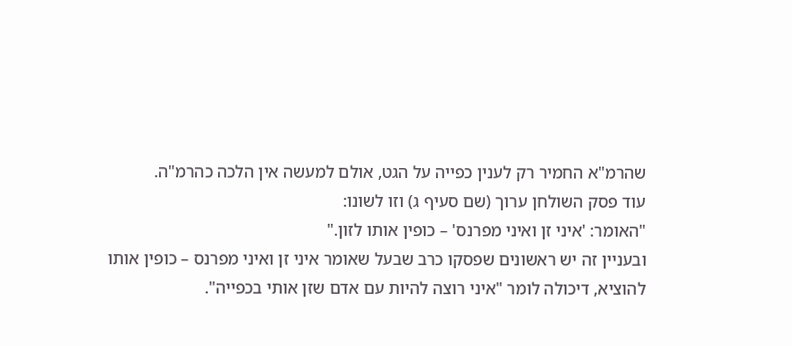שהרמ"א החמיר רק לענין כפייה על הגט, אולם למעשה אין הלכה כהרמ"ה.
עוד פסק השולחן ערוך (שם סעיף ג) וזו לשונו:
"האומר: 'איני זן ואיני מפרנס' – כופין אותו לזון."
ובעניין זה יש ראשונים שפסקו כרב שבעל שאומר איני זן ואיני מפרנס – כופין אותו להוציא, דיכולה לומר "איני רוצה להיות עם אדם שזן אותי בכפייה".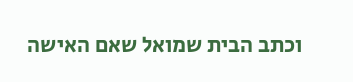וכתב הבית שמואל שאם האישה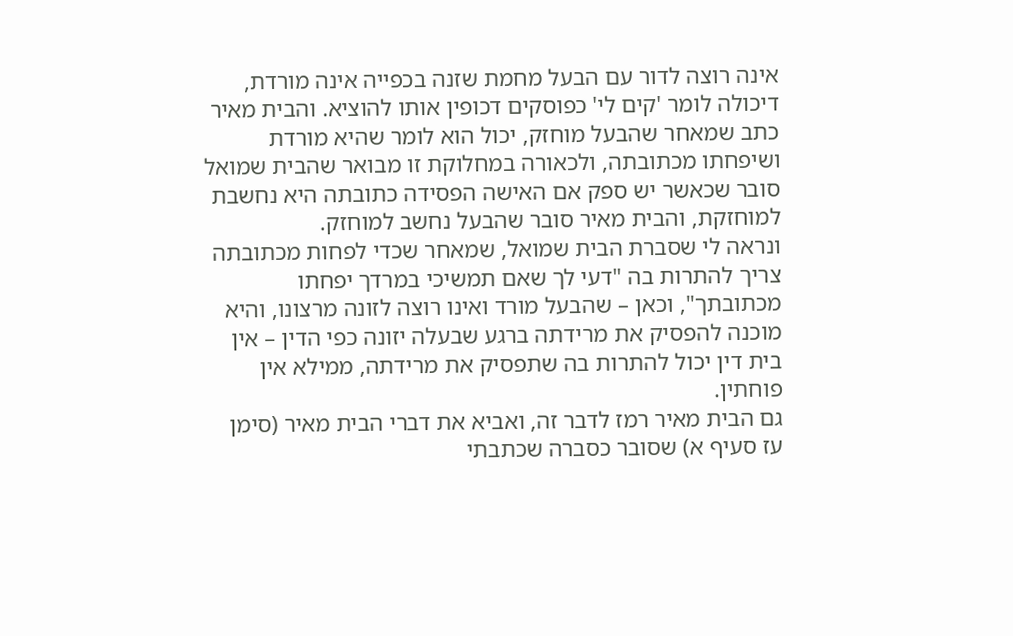אינה רוצה לדור עם הבעל מחמת שזנה בכפייה אינה מורדת, דיכולה לומר 'קים לי' כפוסקים דכופין אותו להוציא. והבית מאיר כתב שמאחר שהבעל מוחזק, יכול הוא לומר שהיא מורדת ושיפחתו מכתובתה, ולכאורה במחלוקת זו מבואר שהבית שמואל סובר שכאשר יש ספק אם האישה הפסידה כתובתה היא נחשבת למוחזקת, והבית מאיר סובר שהבעל נחשב למוחזק.
ונראה לי שסברת הבית שמואל, שמאחר שכדי לפחות מכתובתה צריך להתרות בה "דעי לך שאם תמשיכי במרדך יפחתו מכתובתך", וכאן – שהבעל מורד ואינו רוצה לזונה מרצונו, והיא מוכנה להפסיק את מרידתה ברגע שבעלה יזונה כפי הדין – אין בית דין יכול להתרות בה שתפסיק את מרידתה, ממילא אין פוחתין.
גם הבית מאיר רמז לדבר זה, ואביא את דברי הבית מאיר (סימן עז סעיף א) שסובר כסברה שכתבתי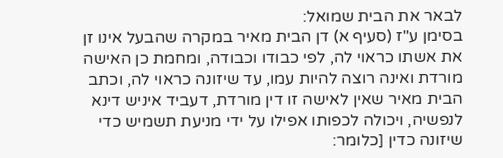לבאר את הבית שמואל:
בסימן ע"ז (סעיף א) דן הבית מאיר במקרה שהבעל אינו זן את אשתו כראוי לה, לפי כבודו וכבודה, ומחמת כן האישה מורדת ואינה רוצה להיות עמו, עד שיזונה כראוי לה, וכתב הבית מאיר שאין לאישה זו דין מורדת, דעביד איניש דינא לנפשיה, ויכולה לכפותו אפילו על ידי מניעת תשמיש כדי שיזונה כדין [כלומר: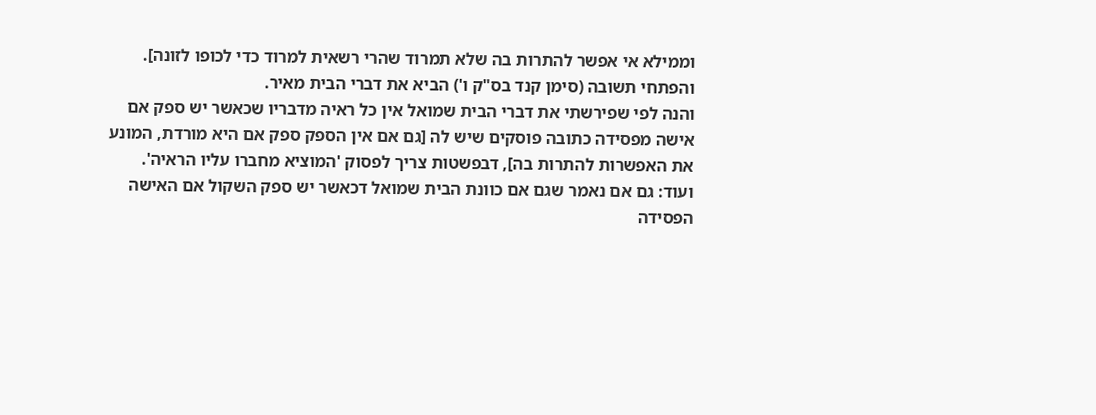וממילא אי אפשר להתרות בה שלא תמרוד שהרי רשאית למרוד כדי לכופו לזונה]. והפתחי תשובה (סימן קנד בס"ק ו') הביא את דברי הבית מאיר.
והנה לפי שפירשתי את דברי הבית שמואל אין כל ראיה מדבריו שכאשר יש ספק אם אישה מפסידה כתובה פוסקים שיש לה [גם אם אין הספק ספק אם היא מורדת, המונע את האפשרות להתרות בה], דבפשטות צריך לפסוק 'המוציא מחברו עליו הראיה'.
ועוד: גם אם נאמר שגם אם כוונת הבית שמואל דכאשר יש ספק השקול אם האישה הפסידה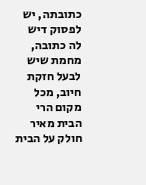כתובתה, יש לפסוק דיש לה כתובה, מחמת שיש לבעל חזקת חיוב, מכל מקום הרי הבית מאיר חולק על הבית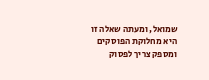שמואל, ומעתה שאלה זו היא מחלוקת הפוסקים ומספק צריך לפסוק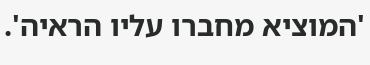'המוציא מחברו עליו הראיה'.